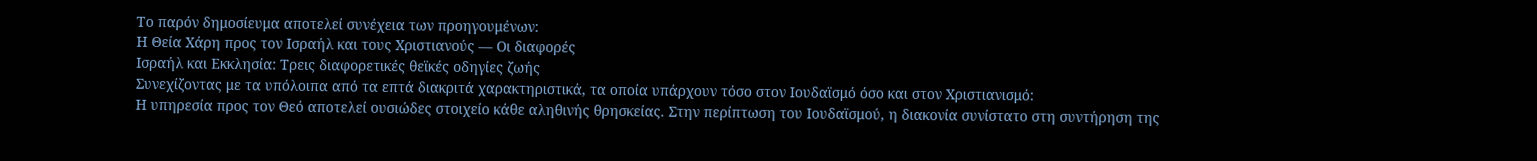Το παρόν δημοσίευμα αποτελεί συνέχεια των προηγουμένων:
Η Θεία Χάρη προς τον Ισραήλ και τους Χριστιανούς — Οι διαφορές
Ισραήλ και Εκκλησία: Τρεις διαφορετικές θεϊκές οδηγίες ζωής
Συνεχίζοντας με τα υπόλοιπα από τα επτά διακριτά χαρακτηριστικά, τα οποία υπάρχουν τόσο στον Ιουδαϊσμό όσο και στον Χριστιανισμό:
Η υπηρεσία προς τον Θεό αποτελεί ουσιώδες στοιχείο κάθε αληθινής θρησκείας. Στην περίπτωση του Ιουδαϊσμού, η διακονία συνίστατο στη συντήρηση της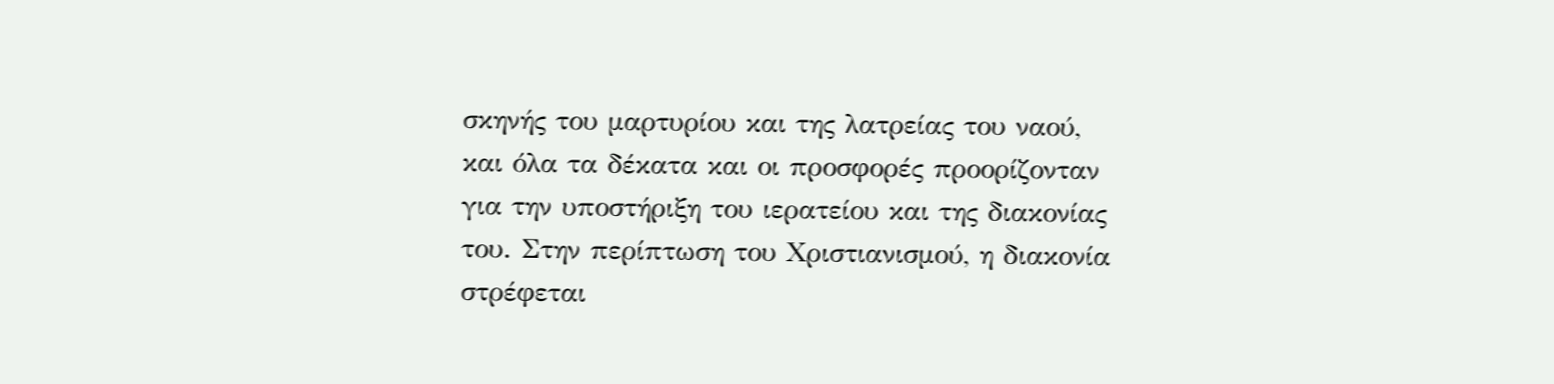σκηνής του μαρτυρίου και της λατρείας του ναού, και όλα τα δέκατα και οι προσφορές προορίζονταν για την υποστήριξη του ιερατείου και της διακονίας του. Στην περίπτωση του Χριστιανισμού, η διακονία στρέφεται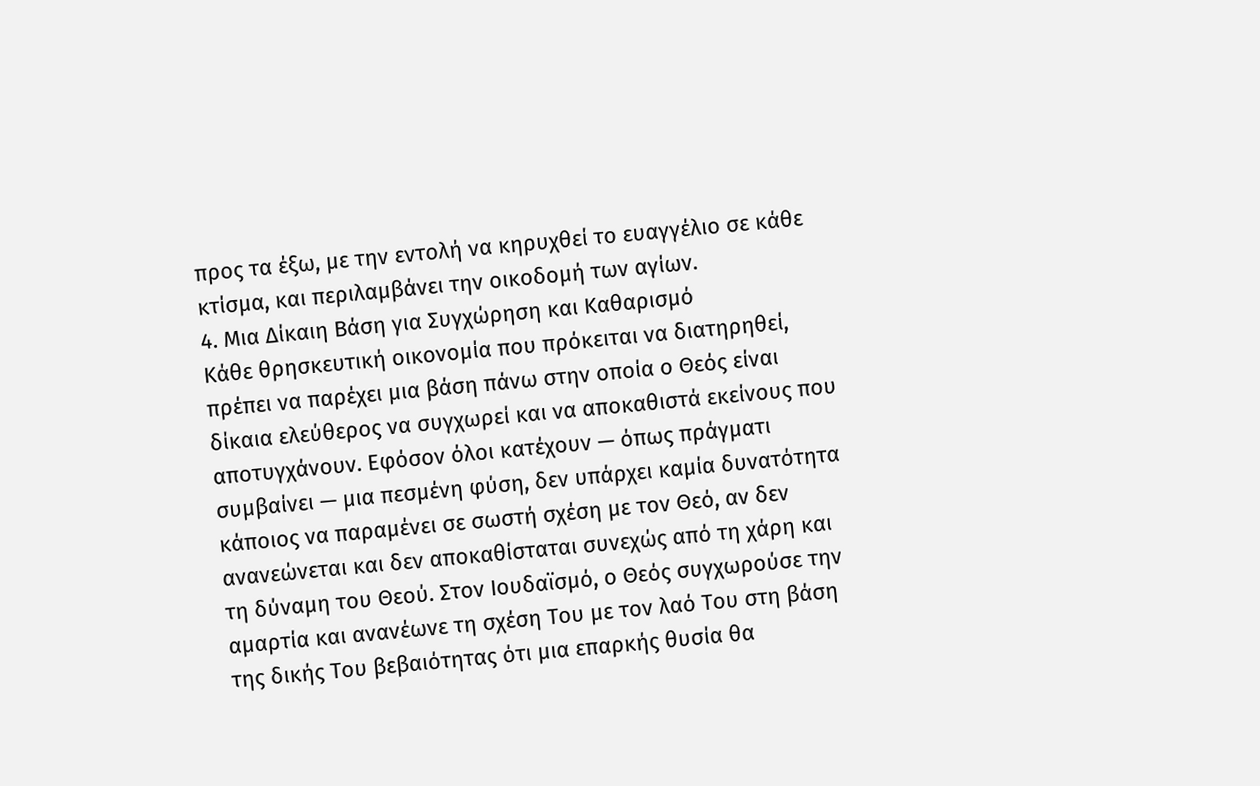προς τα έξω, με την εντολή να κηρυχθεί το ευαγγέλιο σε κάθε κτίσμα, και περιλαμβάνει την οικοδομή των αγίων.
4. Μια Δίκαιη Βάση για Συγχώρηση και Καθαρισμό
Κάθε θρησκευτική οικονομία που πρόκειται να διατηρηθεί, πρέπει να παρέχει μια βάση πάνω στην οποία ο Θεός είναι δίκαια ελεύθερος να συγχωρεί και να αποκαθιστά εκείνους που αποτυγχάνουν. Εφόσον όλοι κατέχουν — όπως πράγματι συμβαίνει — μια πεσμένη φύση, δεν υπάρχει καμία δυνατότητα κάποιος να παραμένει σε σωστή σχέση με τον Θεό, αν δεν ανανεώνεται και δεν αποκαθίσταται συνεχώς από τη χάρη και τη δύναμη του Θεού. Στον Ιουδαϊσμό, ο Θεός συγχωρούσε την αμαρτία και ανανέωνε τη σχέση Του με τον λαό Του στη βάση της δικής Του βεβαιότητας ότι μια επαρκής θυσία θα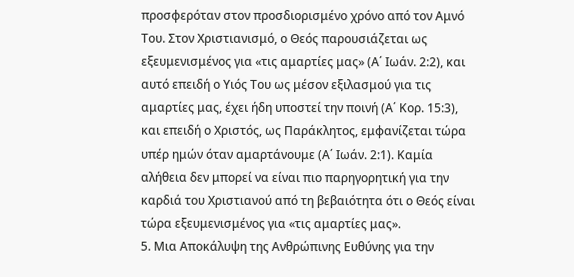προσφερόταν στον προσδιορισμένο χρόνο από τον Αμνό Του. Στον Χριστιανισμό, ο Θεός παρουσιάζεται ως εξευμενισμένος για «τις αμαρτίες μας» (Α΄ Ιωάν. 2:2), και αυτό επειδή ο Υιός Του ως μέσον εξιλασμού για τις αμαρτίες μας, έχει ήδη υποστεί την ποινή (Α΄ Κορ. 15:3), και επειδή ο Χριστός, ως Παράκλητος, εμφανίζεται τώρα υπέρ ημών όταν αμαρτάνουμε (Α΄ Ιωάν. 2:1). Καμία αλήθεια δεν μπορεί να είναι πιο παρηγορητική για την καρδιά του Χριστιανού από τη βεβαιότητα ότι ο Θεός είναι τώρα εξευμενισμένος για «τις αμαρτίες μας».
5. Μια Αποκάλυψη της Ανθρώπινης Ευθύνης για την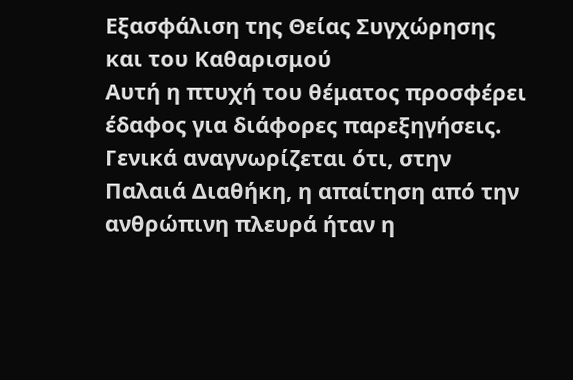Εξασφάλιση της Θείας Συγχώρησης και του Καθαρισμού
Αυτή η πτυχή του θέματος προσφέρει έδαφος για διάφορες παρεξηγήσεις. Γενικά αναγνωρίζεται ότι, στην Παλαιά Διαθήκη, η απαίτηση από την ανθρώπινη πλευρά ήταν η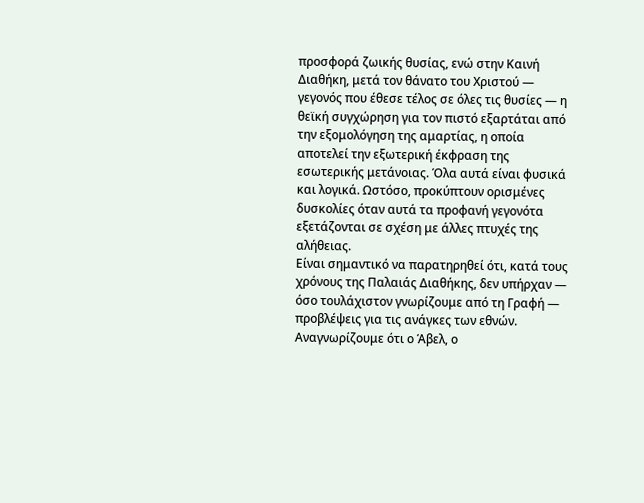προσφορά ζωικής θυσίας, ενώ στην Καινή Διαθήκη, μετά τον θάνατο του Χριστού — γεγονός που έθεσε τέλος σε όλες τις θυσίες — η θεϊκή συγχώρηση για τον πιστό εξαρτάται από την εξομολόγηση της αμαρτίας, η οποία αποτελεί την εξωτερική έκφραση της εσωτερικής μετάνοιας. Όλα αυτά είναι φυσικά και λογικά. Ωστόσο, προκύπτουν ορισμένες δυσκολίες όταν αυτά τα προφανή γεγονότα εξετάζονται σε σχέση με άλλες πτυχές της αλήθειας.
Είναι σημαντικό να παρατηρηθεί ότι, κατά τους χρόνους της Παλαιάς Διαθήκης, δεν υπήρχαν — όσο τουλάχιστον γνωρίζουμε από τη Γραφή — προβλέψεις για τις ανάγκες των εθνών. Αναγνωρίζουμε ότι ο Άβελ, ο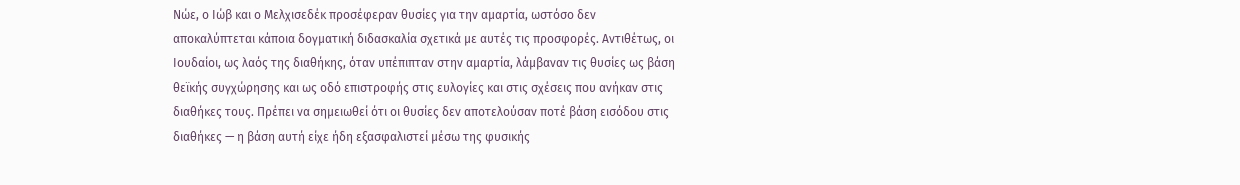Νώε, ο Ιώβ και ο Μελχισεδέκ προσέφεραν θυσίες για την αμαρτία, ωστόσο δεν αποκαλύπτεται κάποια δογματική διδασκαλία σχετικά με αυτές τις προσφορές. Αντιθέτως, οι Ιουδαίοι, ως λαός της διαθήκης, όταν υπέπιπταν στην αμαρτία, λάμβαναν τις θυσίες ως βάση θεϊκής συγχώρησης και ως οδό επιστροφής στις ευλογίες και στις σχέσεις που ανήκαν στις διαθήκες τους. Πρέπει να σημειωθεί ότι οι θυσίες δεν αποτελούσαν ποτέ βάση εισόδου στις διαθήκες — η βάση αυτή είχε ήδη εξασφαλιστεί μέσω της φυσικής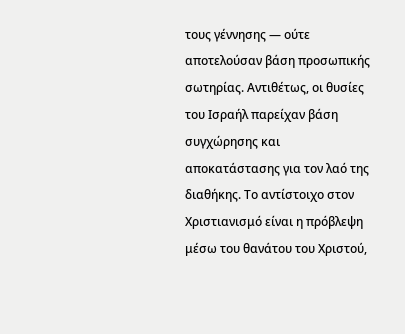τους γέννησης — ούτε αποτελούσαν βάση προσωπικής σωτηρίας. Αντιθέτως, οι θυσίες του Ισραήλ παρείχαν βάση συγχώρησης και αποκατάστασης για τον λαό της διαθήκης. Το αντίστοιχο στον Χριστιανισμό είναι η πρόβλεψη μέσω του θανάτου του Χριστού,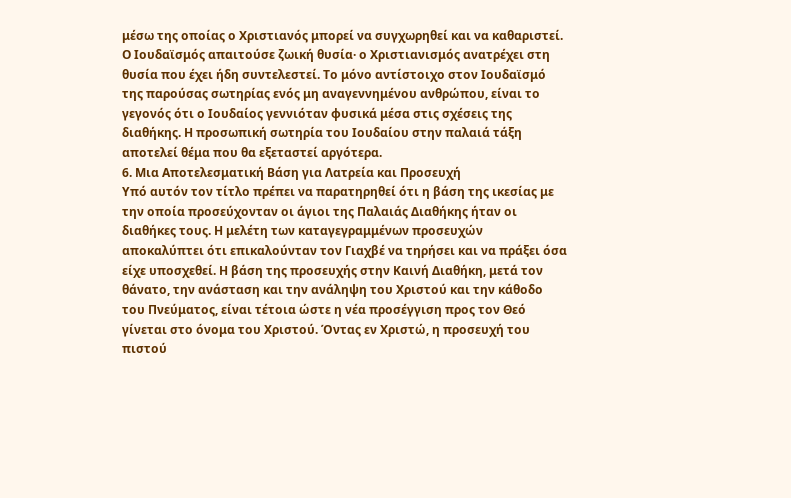μέσω της οποίας ο Χριστιανός μπορεί να συγχωρηθεί και να καθαριστεί. Ο Ιουδαϊσμός απαιτούσε ζωική θυσία· ο Χριστιανισμός ανατρέχει στη θυσία που έχει ήδη συντελεστεί. Το μόνο αντίστοιχο στον Ιουδαϊσμό της παρούσας σωτηρίας ενός μη αναγεννημένου ανθρώπου, είναι το γεγονός ότι ο Ιουδαίος γεννιόταν φυσικά μέσα στις σχέσεις της διαθήκης. Η προσωπική σωτηρία του Ιουδαίου στην παλαιά τάξη αποτελεί θέμα που θα εξεταστεί αργότερα.
6. Μια Αποτελεσματική Βάση για Λατρεία και Προσευχή
Υπό αυτόν τον τίτλο πρέπει να παρατηρηθεί ότι η βάση της ικεσίας με την οποία προσεύχονταν οι άγιοι της Παλαιάς Διαθήκης ήταν οι διαθήκες τους. Η μελέτη των καταγεγραμμένων προσευχών αποκαλύπτει ότι επικαλούνταν τον Γιαχβέ να τηρήσει και να πράξει όσα είχε υποσχεθεί. Η βάση της προσευχής στην Καινή Διαθήκη, μετά τον θάνατο, την ανάσταση και την ανάληψη του Χριστού και την κάθοδο του Πνεύματος, είναι τέτοια ώστε η νέα προσέγγιση προς τον Θεό γίνεται στο όνομα του Χριστού. Όντας εν Χριστώ, η προσευχή του πιστού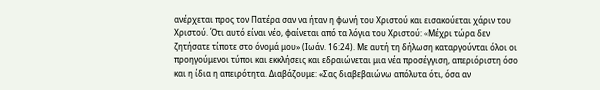ανέρχεται προς τον Πατέρα σαν να ήταν η φωνή του Χριστού και εισακούεται χάριν του Χριστού. Ότι αυτό είναι νέο, φαίνεται από τα λόγια του Χριστού: «Mέχρι τώρα δεν ζητήσατε τίποτε στο όνομά μου» (Ιωάν. 16:24). Με αυτή τη δήλωση καταργούνται όλοι οι προηγούμενοι τύποι και εκκλήσεις και εδραιώνεται μια νέα προσέγγιση, απεριόριστη όσο και η ίδια η απειρότητα. Διαβάζουμε: «Σας διαβεβαιώνω απόλυτα ότι, όσα αν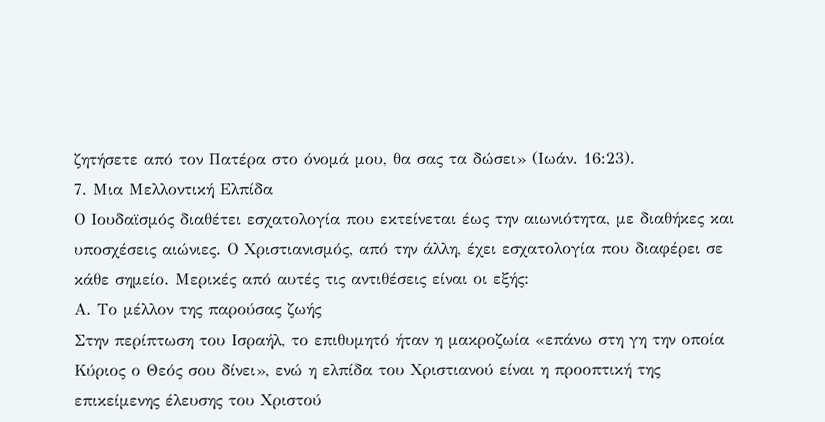ζητήσετε από τον Πατέρα στο όνομά μου, θα σας τα δώσει» (Ιωάν. 16:23).
7. Μια Μελλοντική Ελπίδα
Ο Ιουδαϊσμός διαθέτει εσχατολογία που εκτείνεται έως την αιωνιότητα, με διαθήκες και υποσχέσεις αιώνιες. Ο Χριστιανισμός, από την άλλη, έχει εσχατολογία που διαφέρει σε κάθε σημείο. Μερικές από αυτές τις αντιθέσεις είναι οι εξής:
Α. Το μέλλον της παρούσας ζωής
Στην περίπτωση του Ισραήλ, το επιθυμητό ήταν η μακροζωία «επάνω στη γη την οποία Κύριος ο Θεός σου δίνει», ενώ η ελπίδα του Χριστιανού είναι η προοπτική της επικείμενης έλευσης του Χριστού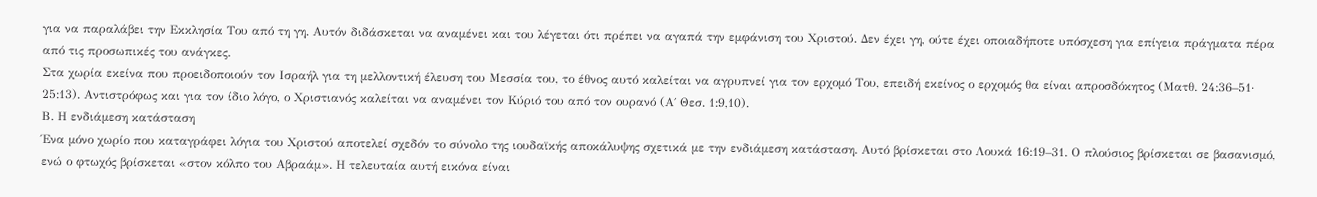για να παραλάβει την Εκκλησία Του από τη γη. Αυτόν διδάσκεται να αναμένει και του λέγεται ότι πρέπει να αγαπά την εμφάνιση του Χριστού. Δεν έχει γη, ούτε έχει οποιαδήποτε υπόσχεση για επίγεια πράγματα πέρα από τις προσωπικές του ανάγκες.
Στα χωρία εκείνα που προειδοποιούν τον Ισραήλ για τη μελλοντική έλευση του Μεσσία του, το έθνος αυτό καλείται να αγρυπνεί για τον ερχομό Του, επειδή εκείνος ο ερχομός θα είναι απροσδόκητος (Ματθ. 24:36–51· 25:13). Αντιστρόφως και για τον ίδιο λόγο, ο Χριστιανός καλείται να αναμένει τον Κύριό του από τον ουρανό (Α΄ Θεσ. 1:9,10).
Β. Η ενδιάμεση κατάσταση
Ένα μόνο χωρίο που καταγράφει λόγια του Χριστού αποτελεί σχεδόν το σύνολο της ιουδαϊκής αποκάλυψης σχετικά με την ενδιάμεση κατάσταση. Αυτό βρίσκεται στο Λουκά 16:19–31. Ο πλούσιος βρίσκεται σε βασανισμό, ενώ ο φτωχός βρίσκεται «στον κόλπο του Αβραάμ». Η τελευταία αυτή εικόνα είναι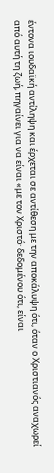έντονα ιουδαϊκή αντίληψη και έρχεται σε αντίθεση με την αποκάλυψη ότι, όταν ο Χριστιανός αναχωρεί από αυτή τη ζωή, πηγαίνει για να είναι «με τον Xριστό· δεδομένου ότι, είναι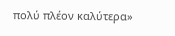πολύ πλέον καλύτερα»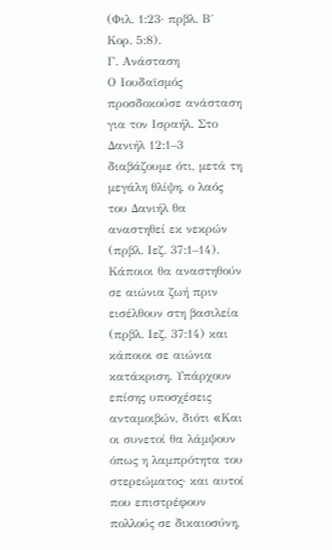(Φιλ. 1:23· πρβλ. Β΄ Κορ. 5:8).
Γ. Ανάσταση
Ο Ιουδαϊσμός προσδοκούσε ανάσταση για τον Ισραήλ. Στο Δανιήλ 12:1–3 διαβάζουμε ότι, μετά τη μεγάλη θλίψη, ο λαός του Δανιήλ θα αναστηθεί εκ νεκρών (πρβλ. Ιεζ. 37:1–14). Κάποιοι θα αναστηθούν σε αιώνια ζωή πριν εισέλθουν στη βασιλεία (πρβλ. Ιεζ. 37:14) και κάποιοι σε αιώνια κατάκριση. Υπάρχουν επίσης υποσχέσεις ανταμοιβών, διότι «Kαι οι συνετοί θα λάμψουν όπως η λαμπρότητα του στερεώματος· και αυτοί που επιστρέφουν πολλούς σε δικαιοσύνη,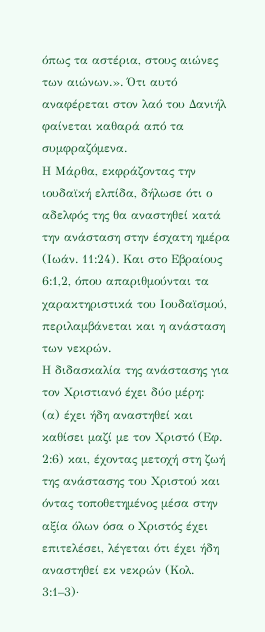όπως τα αστέρια, στους αιώνες των αιώνων.». Ότι αυτό αναφέρεται στον λαό του Δανιήλ φαίνεται καθαρά από τα συμφραζόμενα.
Η Μάρθα, εκφράζοντας την ιουδαϊκή ελπίδα, δήλωσε ότι ο αδελφός της θα αναστηθεί κατά την ανάσταση στην έσχατη ημέρα (Ιωάν. 11:24). Και στο Εβραίους 6:1,2, όπου απαριθμούνται τα χαρακτηριστικά του Ιουδαϊσμού, περιλαμβάνεται και η ανάσταση των νεκρών.
Η διδασκαλία της ανάστασης για τον Χριστιανό έχει δύο μέρη:
(α) έχει ήδη αναστηθεί και καθίσει μαζί με τον Χριστό (Εφ. 2:6) και, έχοντας μετοχή στη ζωή της ανάστασης του Χριστού και όντας τοποθετημένος μέσα στην αξία όλων όσα ο Χριστός έχει επιτελέσει, λέγεται ότι έχει ήδη αναστηθεί εκ νεκρών (Κολ. 3:1–3)·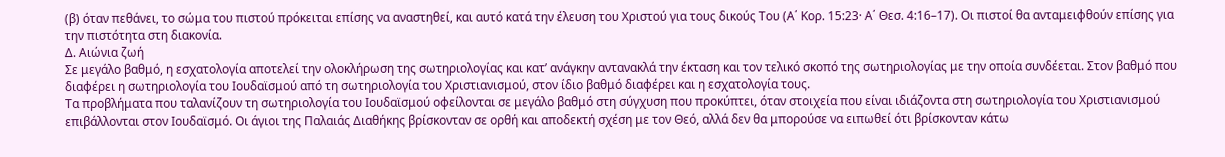(β) όταν πεθάνει, το σώμα του πιστού πρόκειται επίσης να αναστηθεί, και αυτό κατά την έλευση του Χριστού για τους δικούς Του (Α΄ Κορ. 15:23· Α΄ Θεσ. 4:16–17). Οι πιστοί θα ανταμειφθούν επίσης για την πιστότητα στη διακονία.
Δ. Αιώνια ζωή
Σε μεγάλο βαθμό, η εσχατολογία αποτελεί την ολοκλήρωση της σωτηριολογίας και κατ’ ανάγκην αντανακλά την έκταση και τον τελικό σκοπό της σωτηριολογίας με την οποία συνδέεται. Στον βαθμό που διαφέρει η σωτηριολογία του Ιουδαϊσμού από τη σωτηριολογία του Χριστιανισμού, στον ίδιο βαθμό διαφέρει και η εσχατολογία τους.
Τα προβλήματα που ταλανίζουν τη σωτηριολογία του Ιουδαϊσμού οφείλονται σε μεγάλο βαθμό στη σύγχυση που προκύπτει, όταν στοιχεία που είναι ιδιάζοντα στη σωτηριολογία του Χριστιανισμού επιβάλλονται στον Ιουδαϊσμό. Οι άγιοι της Παλαιάς Διαθήκης βρίσκονταν σε ορθή και αποδεκτή σχέση με τον Θεό, αλλά δεν θα μπορούσε να ειπωθεί ότι βρίσκονταν κάτω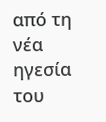από τη νέα ηγεσία του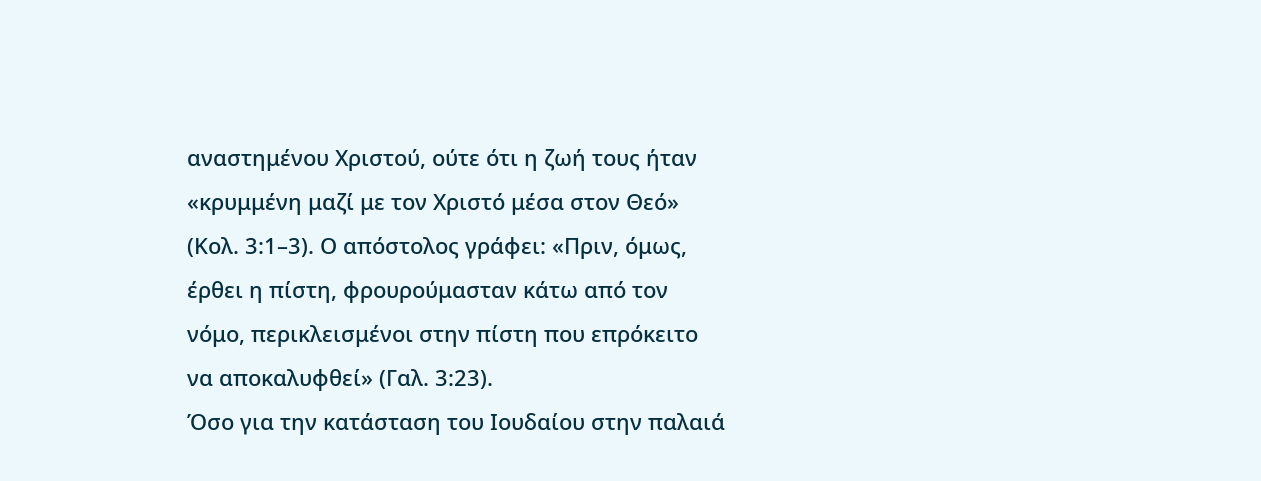αναστημένου Χριστού, ούτε ότι η ζωή τους ήταν «κρυμμένη μαζί με τον Xριστό μέσα στον Θεό» (Κολ. 3:1–3). Ο απόστολος γράφει: «Πριν, όμως, έρθει η πίστη, φρουρούμασταν κάτω από τον νόμο, περικλεισμένοι στην πίστη που επρόκειτο να αποκαλυφθεί» (Γαλ. 3:23).
Όσο για την κατάσταση του Ιουδαίου στην παλαιά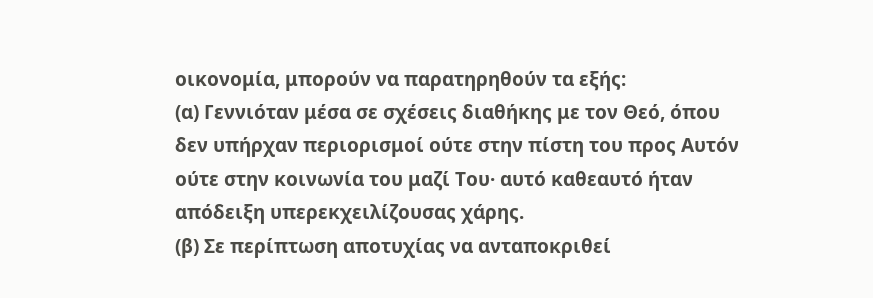οικονομία, μπορούν να παρατηρηθούν τα εξής:
(α) Γεννιόταν μέσα σε σχέσεις διαθήκης με τον Θεό, όπου δεν υπήρχαν περιορισμοί ούτε στην πίστη του προς Αυτόν ούτε στην κοινωνία του μαζί Του· αυτό καθεαυτό ήταν απόδειξη υπερεκχειλίζουσας χάρης.
(β) Σε περίπτωση αποτυχίας να ανταποκριθεί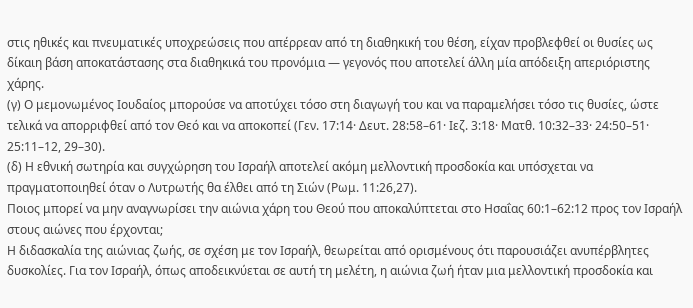στις ηθικές και πνευματικές υποχρεώσεις που απέρρεαν από τη διαθηκική του θέση, είχαν προβλεφθεί οι θυσίες ως δίκαιη βάση αποκατάστασης στα διαθηκικά του προνόμια — γεγονός που αποτελεί άλλη μία απόδειξη απεριόριστης χάρης.
(γ) Ο μεμονωμένος Ιουδαίος μπορούσε να αποτύχει τόσο στη διαγωγή του και να παραμελήσει τόσο τις θυσίες, ώστε τελικά να απορριφθεί από τον Θεό και να αποκοπεί (Γεν. 17:14· Δευτ. 28:58–61· Ιεζ. 3:18· Ματθ. 10:32–33· 24:50–51· 25:11–12, 29–30).
(δ) Η εθνική σωτηρία και συγχώρηση του Ισραήλ αποτελεί ακόμη μελλοντική προσδοκία και υπόσχεται να πραγματοποιηθεί όταν ο Λυτρωτής θα έλθει από τη Σιών (Ρωμ. 11:26,27).
Ποιος μπορεί να μην αναγνωρίσει την αιώνια χάρη του Θεού που αποκαλύπτεται στο Ησαΐας 60:1–62:12 προς τον Ισραήλ στους αιώνες που έρχονται;
Η διδασκαλία της αιώνιας ζωής, σε σχέση με τον Ισραήλ, θεωρείται από ορισμένους ότι παρουσιάζει ανυπέρβλητες δυσκολίες. Για τον Ισραήλ, όπως αποδεικνύεται σε αυτή τη μελέτη, η αιώνια ζωή ήταν μια μελλοντική προσδοκία και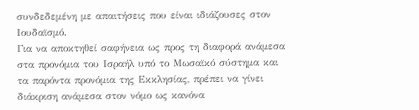συνδεδεμένη με απαιτήσεις που είναι ιδιάζουσες στον Ιουδαϊσμό.
Για να αποκτηθεί σαφήνεια ως προς τη διαφορά ανάμεσα στα προνόμια του Ισραήλ υπό το Μωσαϊκό σύστημα και τα παρόντα προνόμια της Εκκλησίας, πρέπει να γίνει διάκριση ανάμεσα στον νόμο ως κανόνα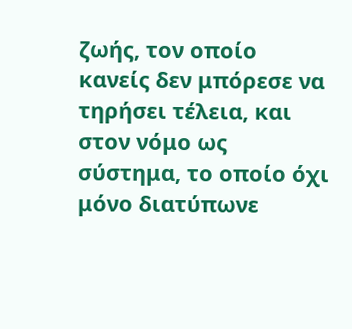ζωής, τον οποίο κανείς δεν μπόρεσε να τηρήσει τέλεια, και στον νόμο ως σύστημα, το οποίο όχι μόνο διατύπωνε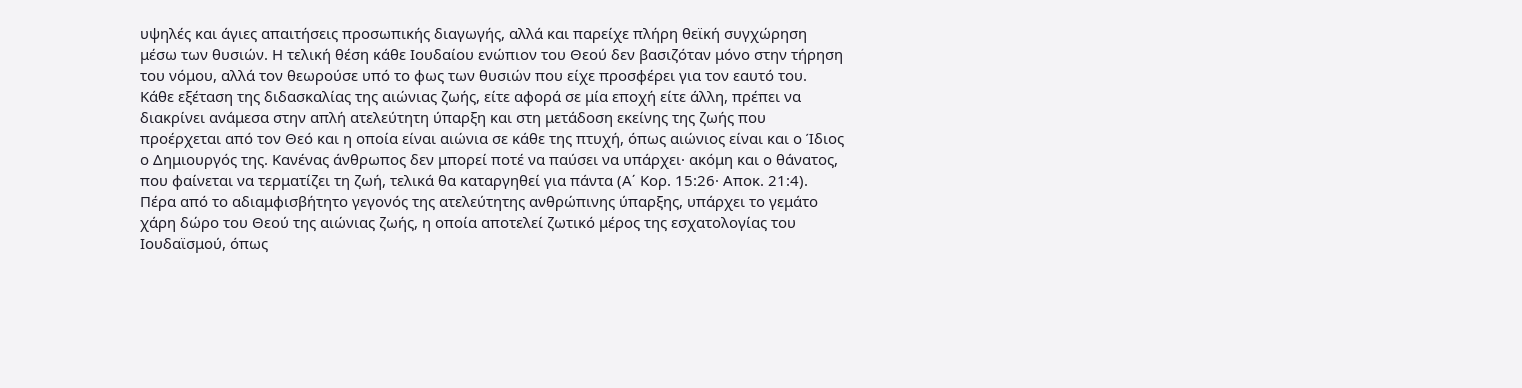υψηλές και άγιες απαιτήσεις προσωπικής διαγωγής, αλλά και παρείχε πλήρη θεϊκή συγχώρηση μέσω των θυσιών. Η τελική θέση κάθε Ιουδαίου ενώπιον του Θεού δεν βασιζόταν μόνο στην τήρηση του νόμου, αλλά τον θεωρούσε υπό το φως των θυσιών που είχε προσφέρει για τον εαυτό του.
Κάθε εξέταση της διδασκαλίας της αιώνιας ζωής, είτε αφορά σε μία εποχή είτε άλλη, πρέπει να διακρίνει ανάμεσα στην απλή ατελεύτητη ύπαρξη και στη μετάδοση εκείνης της ζωής που προέρχεται από τον Θεό και η οποία είναι αιώνια σε κάθε της πτυχή, όπως αιώνιος είναι και ο Ίδιος ο Δημιουργός της. Κανένας άνθρωπος δεν μπορεί ποτέ να παύσει να υπάρχει· ακόμη και ο θάνατος, που φαίνεται να τερματίζει τη ζωή, τελικά θα καταργηθεί για πάντα (Α΄ Κορ. 15:26· Αποκ. 21:4).
Πέρα από το αδιαμφισβήτητο γεγονός της ατελεύτητης ανθρώπινης ύπαρξης, υπάρχει το γεμάτο χάρη δώρο του Θεού της αιώνιας ζωής, η οποία αποτελεί ζωτικό μέρος της εσχατολογίας του Ιουδαϊσμού, όπως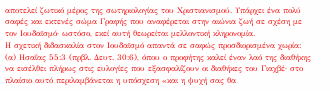αποτελεί ζωτικό μέρος της σωτηριολογίας του Χριστιανισμού. Υπάρχει ένα πολύ σαφές και εκτενές σώμα Γραφής που αναφέρεται στην αιώνια ζωή σε σχέση με τον Ιουδαϊσμό· ωστόσο, εκεί αυτή θεωρείται μελλοντική κληρονομία.
Η σχετική διδασκαλία στον Ιουδαϊσμό απαντά σε σαφώς προσδιορισμένα χωρία:
(α) Ησαΐας 55:3 (πρβλ. Δευτ. 30:6), όπου ο προφήτης καλεί έναν λαό της διαθήκης να εισέλθει πλήρως στις ευλογίες που εξασφαλίζουν οι διαθήκες του Γιαχβέ· στο πλαίσιο αυτό περιλαμβάνεται η υπόσχεση «και η ψυχή σας θα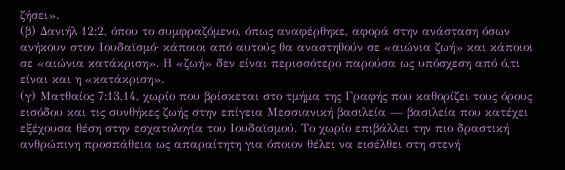ζήσει».
(β) Δανιήλ 12:2, όπου το συμφραζόμενο, όπως αναφέρθηκε, αφορά στην ανάσταση όσων ανήκουν στον Ιουδαϊσμό· κάποιοι από αυτούς θα αναστηθούν σε «αιώνια ζωή» και κάποιοι σε «αιώνια κατάκριση». Η «ζωή» δεν είναι περισσότερο παρούσα ως υπόσχεση από ό,τι είναι και η «κατάκριση».
(γ) Ματθαίος 7:13,14, χωρίο που βρίσκεται στο τμήμα της Γραφής που καθορίζει τους όρους εισόδου και τις συνθήκες ζωής στην επίγεια Μεσσιανική βασιλεία — βασιλεία που κατέχει εξέχουσα θέση στην εσχατολογία του Ιουδαϊσμού. Το χωρίο επιβάλλει την πιο δραστική ανθρώπινη προσπάθεια ως απαραίτητη για όποιον θέλει να εισέλθει στη στενή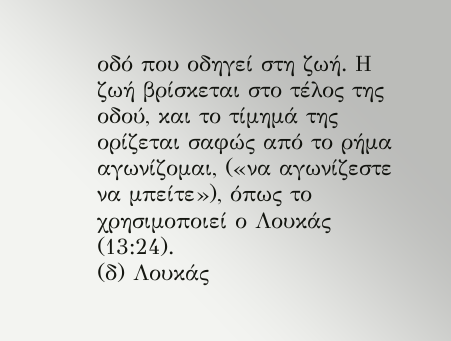οδό που οδηγεί στη ζωή. Η ζωή βρίσκεται στο τέλος της οδού, και το τίμημά της ορίζεται σαφώς από το ρήμα αγωνίζομαι, («να αγωνίζεστε να μπείτε»), όπως το χρησιμοποιεί ο Λουκάς (13:24).
(δ) Λουκάς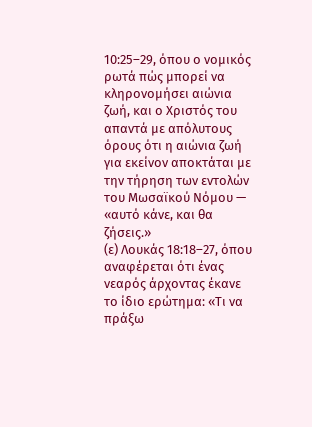10:25–29, όπου ο νομικός ρωτά πώς μπορεί να κληρονομήσει αιώνια ζωή, και ο Χριστός του απαντά με απόλυτους όρους ότι η αιώνια ζωή για εκείνον αποκτάται με την τήρηση των εντολών του Μωσαϊκού Νόμου — «αυτό κάνε, και θα ζήσεις.»
(ε) Λουκάς 18:18–27, όπου αναφέρεται ότι ένας νεαρός άρχοντας έκανε το ίδιο ερώτημα: «Τι να πράξω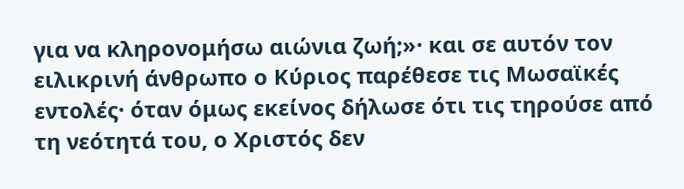για να κληρονομήσω αιώνια ζωή;»· και σε αυτόν τον ειλικρινή άνθρωπο ο Κύριος παρέθεσε τις Μωσαϊκές εντολές· όταν όμως εκείνος δήλωσε ότι τις τηρούσε από τη νεότητά του, ο Χριστός δεν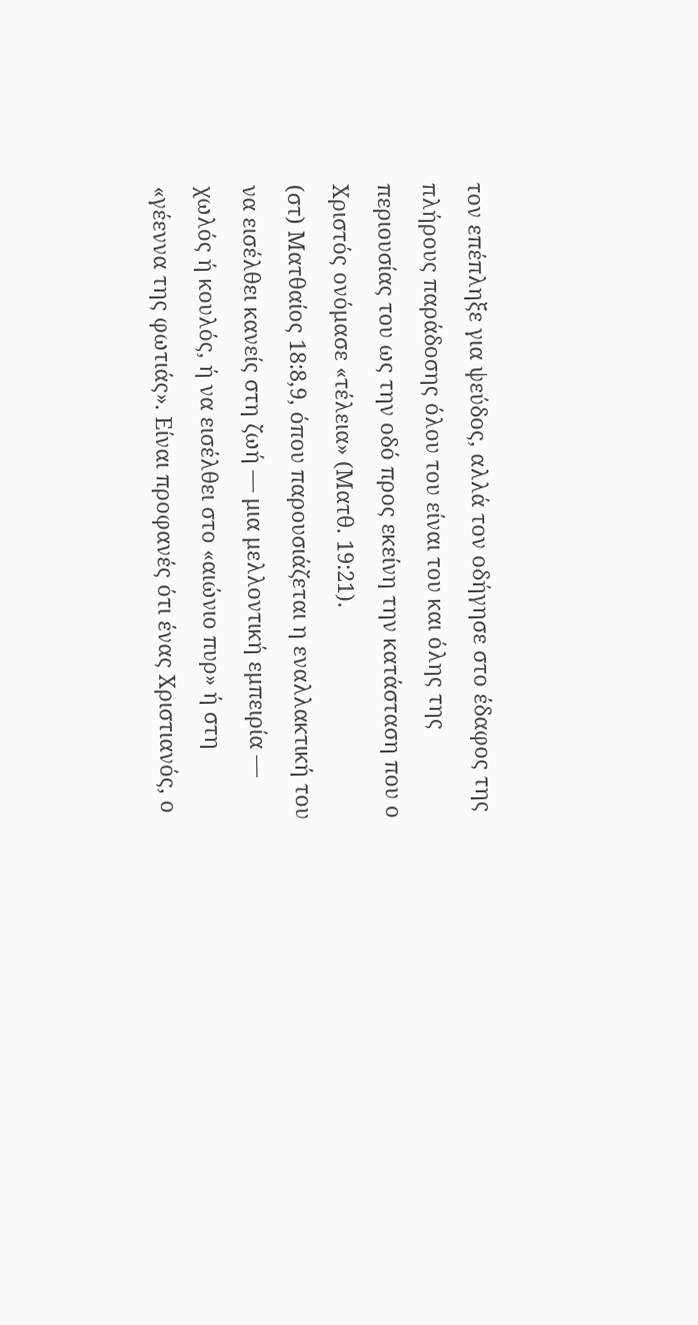τον επέπληξε για ψεύδος, αλλά τον οδήγησε στο έδαφος της πλήρους παράδοσης όλου του είναι του και όλης της περιουσίας του ως την οδό προς εκείνη την κατάσταση που ο Χριστός ονόμασε «τέλεια» (Ματθ. 19:21).
(στ) Ματθαίος 18:8,9, όπου παρουσιάζεται η εναλλακτική του να εισέλθει κανείς στη ζωή — μια μελλοντική εμπειρία — χωλός ή κουλός, ή να εισέλθει στο «αιώνιο πυρ» ή στη «γέεννα της φωτιάς». Είναι προφανές ότι ένας Χριστιανός, ο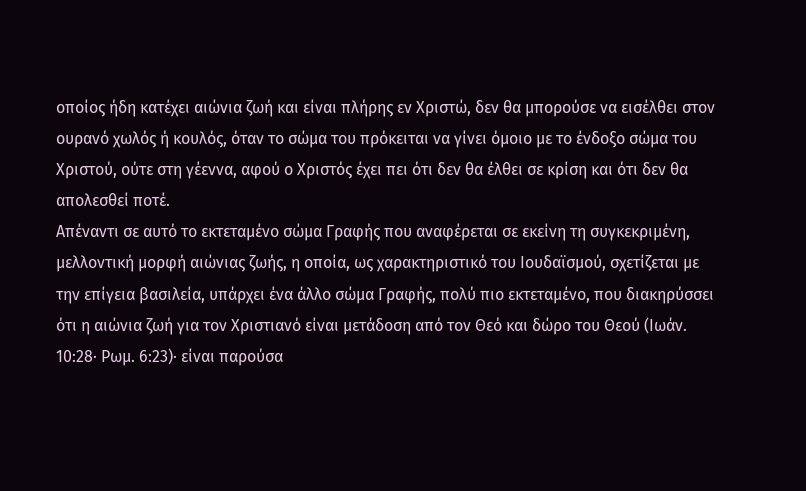οποίος ήδη κατέχει αιώνια ζωή και είναι πλήρης εν Χριστώ, δεν θα μπορούσε να εισέλθει στον ουρανό χωλός ή κουλός, όταν το σώμα του πρόκειται να γίνει όμοιο με το ένδοξο σώμα του Χριστού, ούτε στη γέεννα, αφού ο Χριστός έχει πει ότι δεν θα έλθει σε κρίση και ότι δεν θα απολεσθεί ποτέ.
Απέναντι σε αυτό το εκτεταμένο σώμα Γραφής που αναφέρεται σε εκείνη τη συγκεκριμένη, μελλοντική μορφή αιώνιας ζωής, η οποία, ως χαρακτηριστικό του Ιουδαϊσμού, σχετίζεται με την επίγεια βασιλεία, υπάρχει ένα άλλο σώμα Γραφής, πολύ πιο εκτεταμένο, που διακηρύσσει ότι η αιώνια ζωή για τον Χριστιανό είναι μετάδοση από τον Θεό και δώρο του Θεού (Ιωάν. 10:28· Ρωμ. 6:23)· είναι παρούσα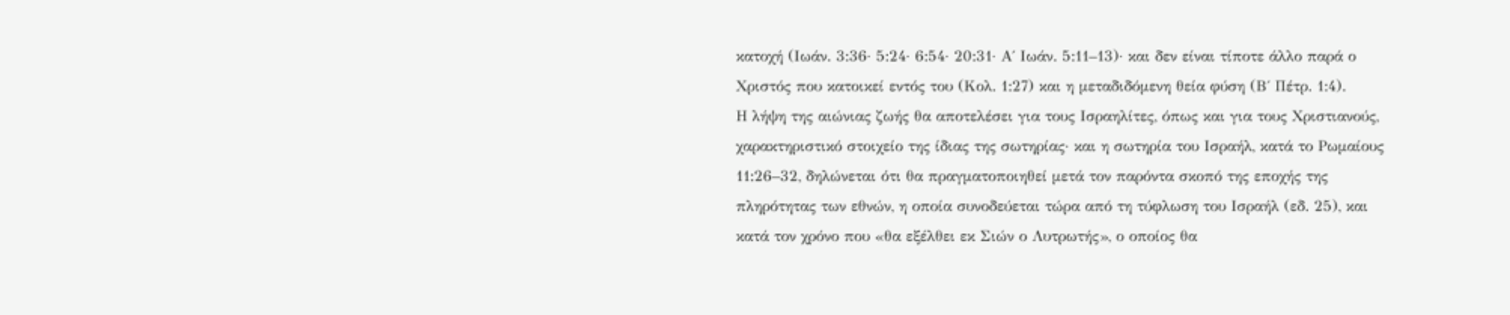κατοχή (Ιωάν. 3:36· 5:24· 6:54· 20:31· Α΄ Ιωάν. 5:11–13)· και δεν είναι τίποτε άλλο παρά ο Χριστός που κατοικεί εντός του (Κολ. 1:27) και η μεταδιδόμενη θεία φύση (Β΄ Πέτρ. 1:4).
Η λήψη της αιώνιας ζωής θα αποτελέσει για τους Ισραηλίτες, όπως και για τους Χριστιανούς, χαρακτηριστικό στοιχείο της ίδιας της σωτηρίας· και η σωτηρία του Ισραήλ, κατά το Ρωμαίους 11:26–32, δηλώνεται ότι θα πραγματοποιηθεί μετά τον παρόντα σκοπό της εποχής της πληρότητας των εθνών, η οποία συνοδεύεται τώρα από τη τύφλωση του Ισραήλ (εδ. 25), και κατά τον χρόνο που «θα εξέλθει εκ Σιών ο Λυτρωτής», ο οποίος θα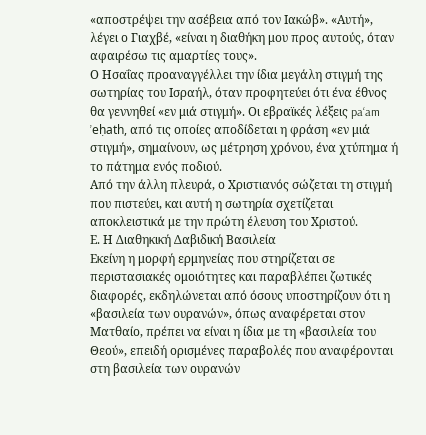«αποστρέψει την ασέβεια από τον Ιακώβ». «Αυτή», λέγει ο Γιαχβέ, «είναι η διαθήκη μου προς αυτούς, όταν αφαιρέσω τις αμαρτίες τους».
Ο Ησαΐας προαναγγέλλει την ίδια μεγάλη στιγμή της σωτηρίας του Ισραήλ, όταν προφητεύει ότι ένα έθνος θα γεννηθεί «εν μιά στιγμή». Οι εβραϊκές λέξεις pa‘am ’eḥath, από τις οποίες αποδίδεται η φράση «εν μιά στιγμή», σημαίνουν, ως μέτρηση χρόνου, ένα χτύπημα ή το πάτημα ενός ποδιού.
Από την άλλη πλευρά, ο Χριστιανός σώζεται τη στιγμή που πιστεύει, και αυτή η σωτηρία σχετίζεται αποκλειστικά με την πρώτη έλευση του Χριστού.
Ε. Η Διαθηκική Δαβιδική Βασιλεία
Εκείνη η μορφή ερμηνείας που στηρίζεται σε περιστασιακές ομοιότητες και παραβλέπει ζωτικές διαφορές, εκδηλώνεται από όσους υποστηρίζουν ότι η «βασιλεία των ουρανών», όπως αναφέρεται στον Ματθαίο, πρέπει να είναι η ίδια με τη «βασιλεία του Θεού», επειδή ορισμένες παραβολές που αναφέρονται στη βασιλεία των ουρανών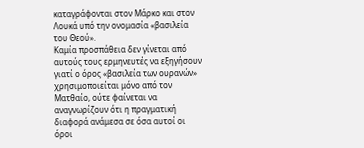καταγράφονται στον Μάρκο και στον Λουκά υπό την ονομασία «βασιλεία του Θεού».
Καμία προσπάθεια δεν γίνεται από αυτούς τους ερμηνευτές να εξηγήσουν γιατί ο όρος «βασιλεία των ουρανών» χρησιμοποιείται μόνο από τον Ματθαίο, ούτε φαίνεται να αναγνωρίζουν ότι η πραγματική διαφορά ανάμεσα σε όσα αυτοί οι όροι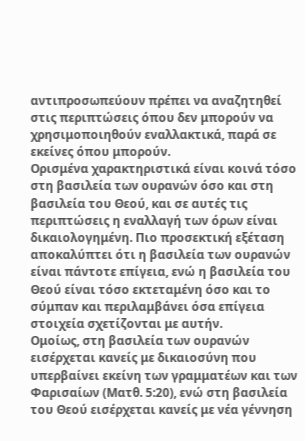αντιπροσωπεύουν πρέπει να αναζητηθεί στις περιπτώσεις όπου δεν μπορούν να χρησιμοποιηθούν εναλλακτικά, παρά σε εκείνες όπου μπορούν.
Ορισμένα χαρακτηριστικά είναι κοινά τόσο στη βασιλεία των ουρανών όσο και στη βασιλεία του Θεού, και σε αυτές τις περιπτώσεις η εναλλαγή των όρων είναι δικαιολογημένη. Πιο προσεκτική εξέταση αποκαλύπτει ότι η βασιλεία των ουρανών είναι πάντοτε επίγεια, ενώ η βασιλεία του Θεού είναι τόσο εκτεταμένη όσο και το σύμπαν και περιλαμβάνει όσα επίγεια στοιχεία σχετίζονται με αυτήν.
Ομοίως, στη βασιλεία των ουρανών εισέρχεται κανείς με δικαιοσύνη που υπερβαίνει εκείνη των γραμματέων και των Φαρισαίων (Ματθ. 5:20), ενώ στη βασιλεία του Θεού εισέρχεται κανείς με νέα γέννηση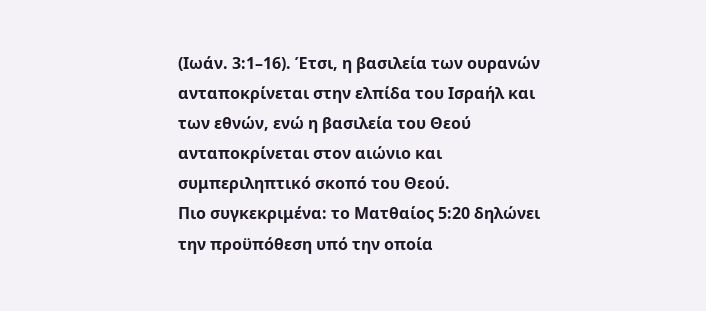(Ιωάν. 3:1–16). Έτσι, η βασιλεία των ουρανών ανταποκρίνεται στην ελπίδα του Ισραήλ και των εθνών, ενώ η βασιλεία του Θεού ανταποκρίνεται στον αιώνιο και συμπεριληπτικό σκοπό του Θεού.
Πιο συγκεκριμένα: το Ματθαίος 5:20 δηλώνει την προϋπόθεση υπό την οποία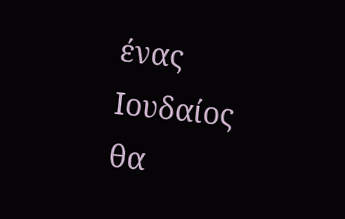ένας Ιουδαίος θα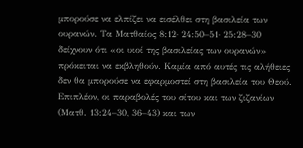μπορούσε να ελπίζει να εισέλθει στη βασιλεία των ουρανών. Τα Ματθαίος 8:12· 24:50–51· 25:28–30 δείχνουν ότι «οι υιοί της βασιλείας των ουρανών» πρόκειται να εκβληθούν. Καμία από αυτές τις αλήθειες δεν θα μπορούσε να εφαρμοστεί στη βασιλεία του Θεού.
Επιπλέον, οι παραβολές του σίτου και των ζιζανίων (Ματθ. 13:24–30, 36–43) και των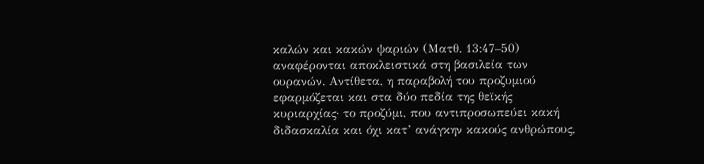καλών και κακών ψαριών (Ματθ. 13:47–50) αναφέρονται αποκλειστικά στη βασιλεία των ουρανών. Αντίθετα, η παραβολή του προζυμιού εφαρμόζεται και στα δύο πεδία της θεϊκής κυριαρχίας· το προζύμι, που αντιπροσωπεύει κακή διδασκαλία και όχι κατ’ ανάγκην κακούς ανθρώπους,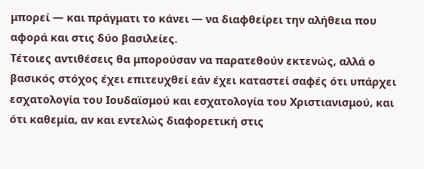μπορεί — και πράγματι το κάνει — να διαφθείρει την αλήθεια που αφορά και στις δύο βασιλείες.
Τέτοιες αντιθέσεις θα μπορούσαν να παρατεθούν εκτενώς, αλλά ο βασικός στόχος έχει επιτευχθεί εάν έχει καταστεί σαφές ότι υπάρχει εσχατολογία του Ιουδαϊσμού και εσχατολογία του Χριστιανισμού, και ότι καθεμία, αν και εντελώς διαφορετική στις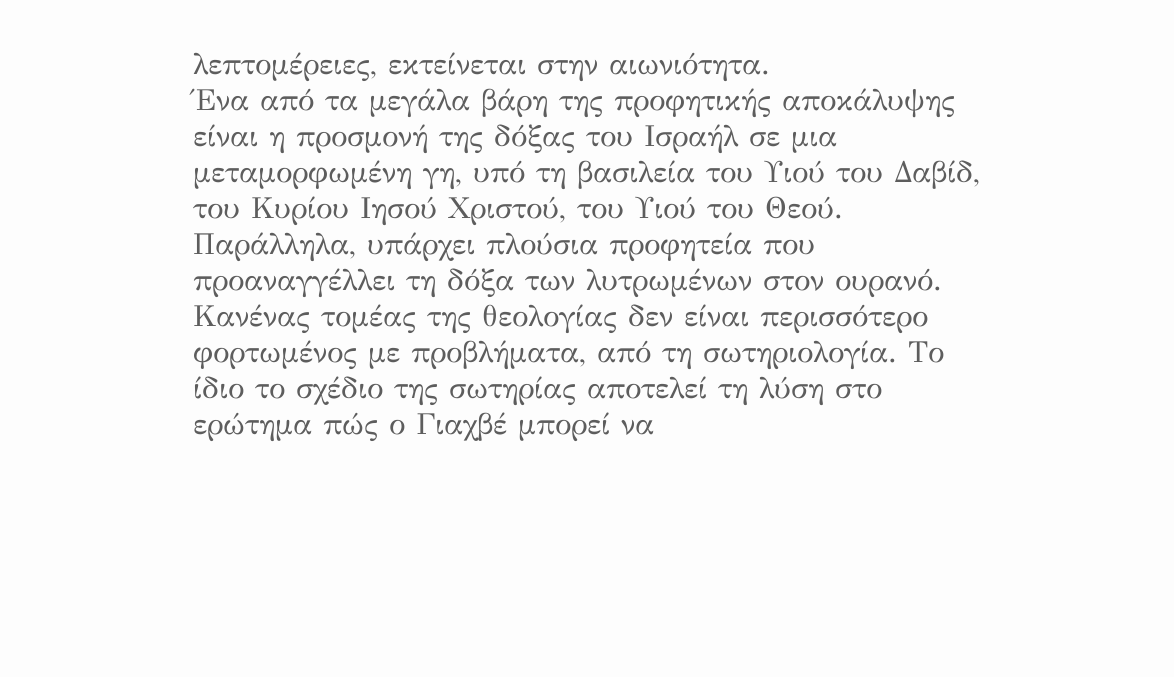λεπτομέρειες, εκτείνεται στην αιωνιότητα.
Ένα από τα μεγάλα βάρη της προφητικής αποκάλυψης είναι η προσμονή της δόξας του Ισραήλ σε μια μεταμορφωμένη γη, υπό τη βασιλεία του Υιού του Δαβίδ, του Κυρίου Ιησού Χριστού, του Υιού του Θεού. Παράλληλα, υπάρχει πλούσια προφητεία που προαναγγέλλει τη δόξα των λυτρωμένων στον ουρανό.
Κανένας τομέας της θεολογίας δεν είναι περισσότερο φορτωμένος με προβλήματα, από τη σωτηριολογία. Το ίδιο το σχέδιο της σωτηρίας αποτελεί τη λύση στο ερώτημα πώς ο Γιαχβέ μπορεί να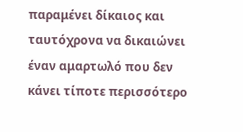παραμένει δίκαιος και ταυτόχρονα να δικαιώνει έναν αμαρτωλό που δεν κάνει τίποτε περισσότερο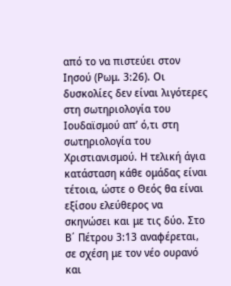από το να πιστεύει στον Ιησού (Ρωμ. 3:26). Οι δυσκολίες δεν είναι λιγότερες στη σωτηριολογία του Ιουδαϊσμού απ’ ό,τι στη σωτηριολογία του Χριστιανισμού. Η τελική άγια κατάσταση κάθε ομάδας είναι τέτοια, ώστε ο Θεός θα είναι εξίσου ελεύθερος να σκηνώσει και με τις δύο. Στο Β΄ Πέτρου 3:13 αναφέρεται, σε σχέση με τον νέο ουρανό και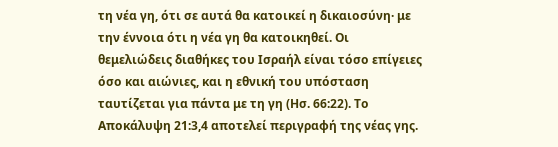τη νέα γη, ότι σε αυτά θα κατοικεί η δικαιοσύνη· με την έννοια ότι η νέα γη θα κατοικηθεί. Οι θεμελιώδεις διαθήκες του Ισραήλ είναι τόσο επίγειες όσο και αιώνιες, και η εθνική του υπόσταση ταυτίζεται για πάντα με τη γη (Ησ. 66:22). Το Αποκάλυψη 21:3,4 αποτελεί περιγραφή της νέας γης.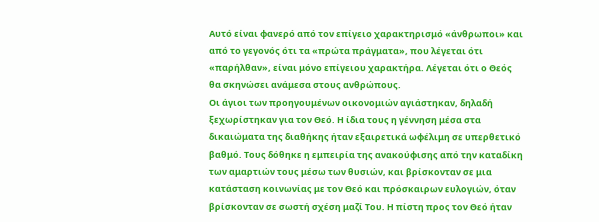Αυτό είναι φανερό από τον επίγειο χαρακτηρισμό «άνθρωποι» και από το γεγονός ότι τα «πρώτα πράγματα», που λέγεται ότι «παρήλθαν», είναι μόνο επίγειου χαρακτήρα. Λέγεται ότι ο Θεός θα σκηνώσει ανάμεσα στους ανθρώπους.
Οι άγιοι των προηγουμένων οικονομιών αγιάστηκαν, δηλαδή ξεχωρίστηκαν για τον Θεό. Η ίδια τους η γέννηση μέσα στα δικαιώματα της διαθήκης ήταν εξαιρετικά ωφέλιμη σε υπερθετικό βαθμό. Τους δόθηκε η εμπειρία της ανακούφισης από την καταδίκη των αμαρτιών τους μέσω των θυσιών, και βρίσκονταν σε μια κατάσταση κοινωνίας με τον Θεό και πρόσκαιρων ευλογιών, όταν βρίσκονταν σε σωστή σχέση μαζί Του. Η πίστη προς τον Θεό ήταν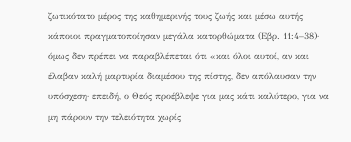ζωτικότατο μέρος της καθημερινής τους ζωής και μέσω αυτής κάποιοι πραγματοποίησαν μεγάλα κατορθώματα (Εβρ. 11:4–38)· όμως δεν πρέπει να παραβλέπεται ότι «και όλοι αυτοί, αν και έλαβαν καλή μαρτυρία διαμέσου της πίστης, δεν απόλαυσαν την υπόσχεση· επειδή, ο Θεός προέβλεψε για μας κάτι καλύτερο, για να μη πάρουν την τελειότητα χωρίς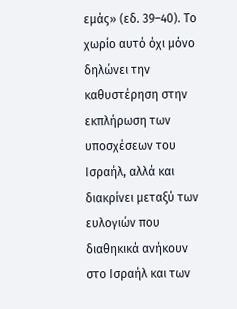εμάς» (εδ. 39–40). Το χωρίο αυτό όχι μόνο δηλώνει την καθυστέρηση στην εκπλήρωση των υποσχέσεων του Ισραήλ, αλλά και διακρίνει μεταξύ των ευλογιών που διαθηκικά ανήκουν στο Ισραήλ και των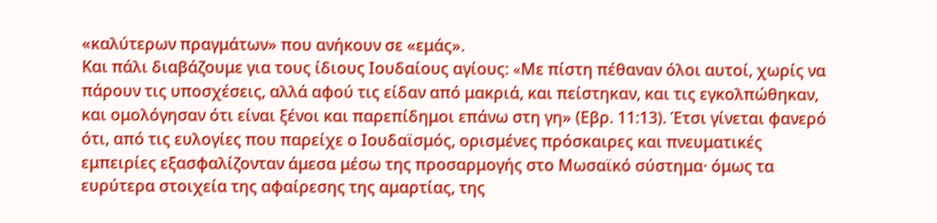«καλύτερων πραγμάτων» που ανήκουν σε «εμάς».
Και πάλι διαβάζουμε για τους ίδιους Ιουδαίους αγίους: «Mε πίστη πέθαναν όλοι αυτοί, χωρίς να πάρουν τις υποσχέσεις, αλλά αφού τις είδαν από μακριά, και πείστηκαν, και τις εγκολπώθηκαν, και ομολόγησαν ότι είναι ξένοι και παρεπίδημοι επάνω στη γη» (Εβρ. 11:13). Έτσι γίνεται φανερό ότι, από τις ευλογίες που παρείχε ο Ιουδαϊσμός, ορισμένες πρόσκαιρες και πνευματικές εμπειρίες εξασφαλίζονταν άμεσα μέσω της προσαρμογής στο Μωσαϊκό σύστημα· όμως τα ευρύτερα στοιχεία της αφαίρεσης της αμαρτίας, της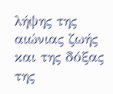λήψης της αιώνιας ζωής και της δόξας της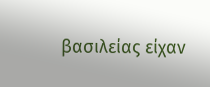βασιλείας είχαν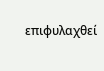επιφυλαχθεί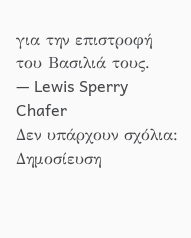για την επιστροφή του Βασιλιά τους.
— Lewis Sperry Chafer
Δεν υπάρχουν σχόλια:
Δημοσίευση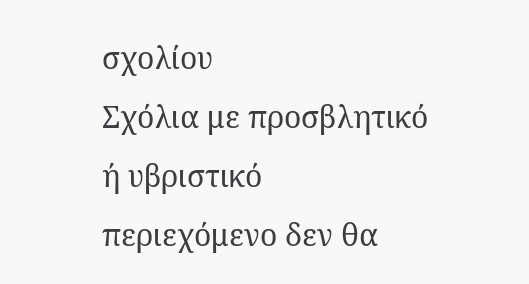σχολίου
Σχόλια με προσβλητικό ή υβριστικό περιεχόμενο δεν θα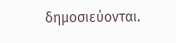δημοσιεύονται.